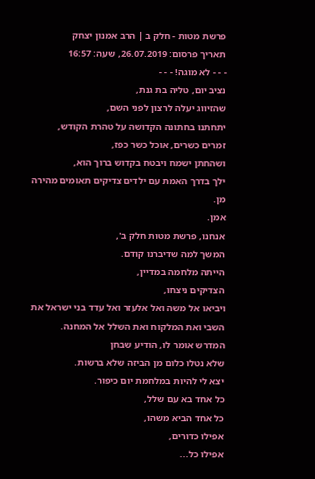פרשת מטות - חלק ב | הרב אמנון יצחק
תאריך פרסום: 26.07.2019, שעה: 16:57
- - - לא מוגה! - - -
נציב יום, טליה בת גנת,
שהזיווג יעלה לרצון לפני השם,
יתחתנו בחתונה הקדושה על טהרת הקודש,
זמרים כשרים, אוכל כשר כפז,
ושהחתן ישמח ויבטח בקדוש ברוך הוא,
ילך בדרך האמת עם ילדים צדיקים תאומים מהירה מן.
אמן.
אנחנו, פרשת מטות חלק ב',
המשך למה שדיברנו קודם.
הייתה מלחמה במדיין,
הצדיקים ניצחו,
ויביאו אל משה ואל אלעזר ואל עדד בני ישראל את השבי ואת המלקוח ואת השלל אל המחנה.
המדרש אומר לו, הודיע שבחן
שלא נטלו כלום מן הביזה שלא ברשות.
יצא לי להיות במלחמת יום כיפור.
כל אחד בא עם שלל,
כל אחד הביא משהו,
אפילו כדורים,
אפילו כל...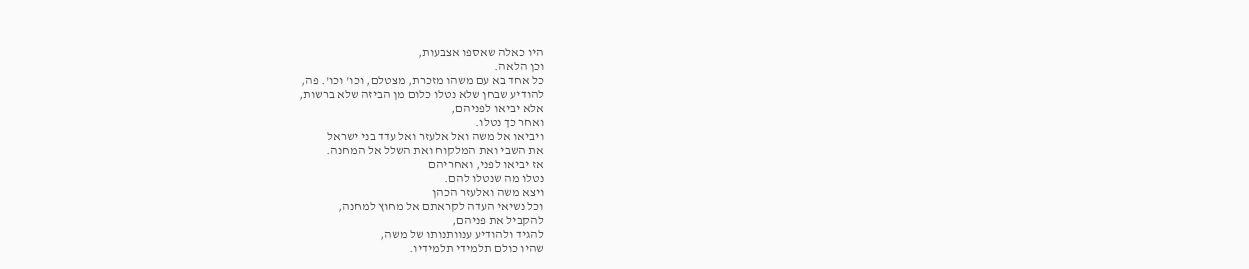היו כאלה שאספו אצבעות,
וכן הלאה.
כל אחד בא עם משהו מזכרת, מצטלם, וכו' וכו'. פה,
להודיע שבחן שלא נטלו כלום מן הביזה שלא ברשות,
אלא יביאו לפניהם,
ואחר כך נטלו.
ויביאו אל משה ואל אלעזר ואל עדד בני ישראל
את השבי ואת המלקוח ואת השלל אל המחנה.
אז יביאו לפני, ואחריהם
נטלו מה שנטלו להם.
ויצא משה ואלעזר הכהן
וכל נשיאי העדה לקראתם אל מחוץ למחנה,
להקביל את פניהם,
להגיד ולהודיע ענוותנותו של משה,
שהיו כולם תלמידי תלמידיו.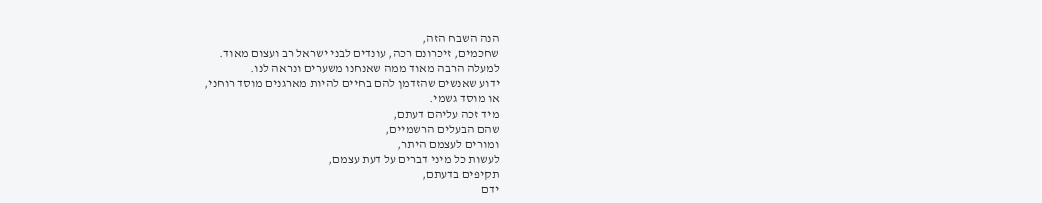הנה השבח הזה,
שחכמים, זיכרונם רכה, עונדים לבני ישראל רב ועצום מאוד.
למעלה הרבה מאוד ממה שאנחנו משערים ונראה לנו.
ידוע שאנשים שהזדמן להם בחיים להיות מארגנים מוסד רוחני,
או מוסד גשמי.
מיד זכה עליהם דעתם,
שהם הבעלים הרשמיים,
ומורים לעצמם היתר,
לעשות כל מיני דברים על דעת עצמם,
תקיפים בדעתם,
ידם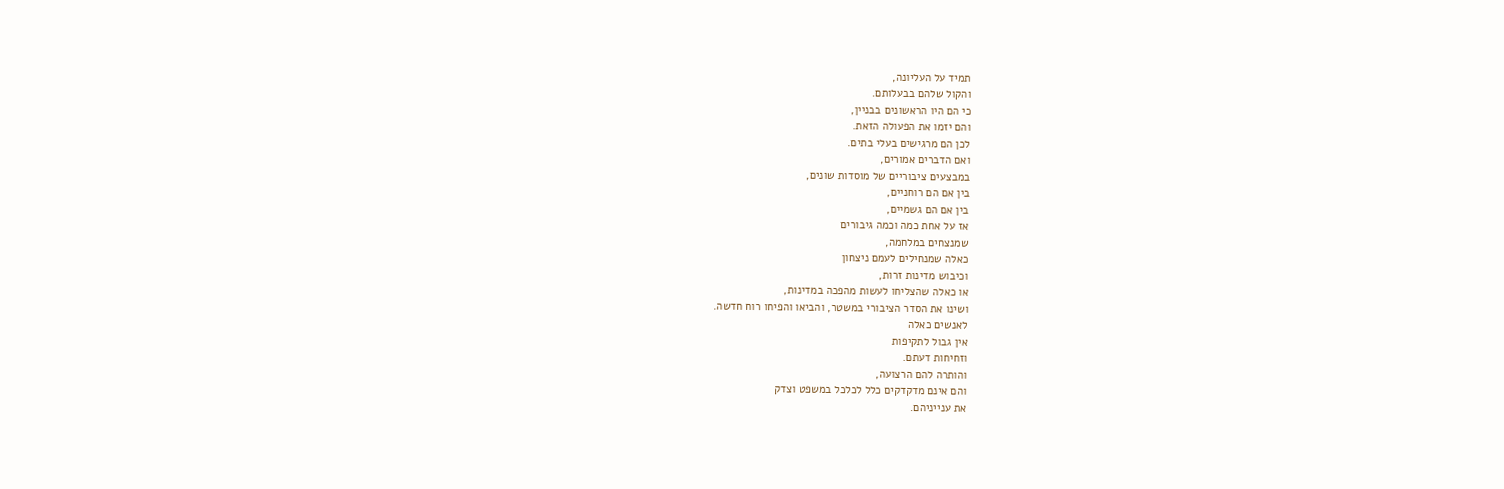תמיד על העליונה,
והקול שלהם בבעלותם.
כי הם היו הראשונים בבניין,
והם יזמו את הפעולה הזאת.
לכן הם מרגישים בעלי בתים.
ואם הדברים אמורים,
במבצעים ציבוריים של מוסדות שונים,
בין אם הם רוחניים,
בין אם הם גשמיים,
אז על אחת כמה וכמה גיבורים
שמנצחים במלחמה,
כאלה שמנחילים לעמם ניצחון
וכיבוש מדינות זרות,
או כאלה שהצליחו לעשות מהפכה במדינות,
ושינו את הסדר הציבורי במשטר, והביאו והפיחו רוח חדשה.
לאנשים כאלה
אין גבול לתקיפות
וזחיחות דעתם.
והותרה להם הרצועה,
והם אינם מדקדקים כלל לכלכל במשפט וצדק
את ענייניהם.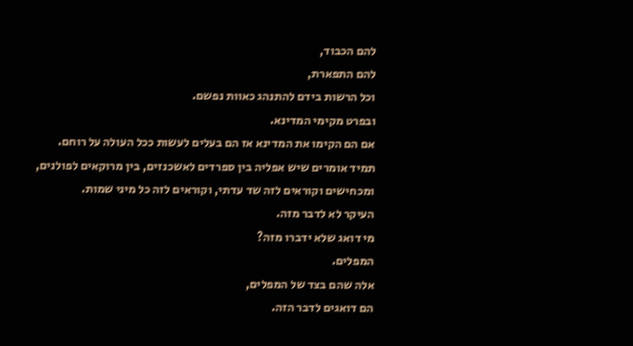להם הכבוד,
להם התפארת,
וכל הרשות בידם להתנהג כאוות נפשם.
ובפרט מקימי המדינא.
אם הם הקימו את המדינא אז הם בעלים לעשות ככל העולה על רוחם.
תמיד אומרים שיש אפליה בין ספרדים לאשכנזים, בין מרוקאים לפולנים,
ומכחישים וקוראים לזה שד עדתי, וקוראים לזה כל מיני שמות.
העיקר לא לדבר מזה.
מי דואג שלא ידברו מזה?
המפלים.
אלה שהם בצד של המפלים,
הם דואגים לדבר הזה.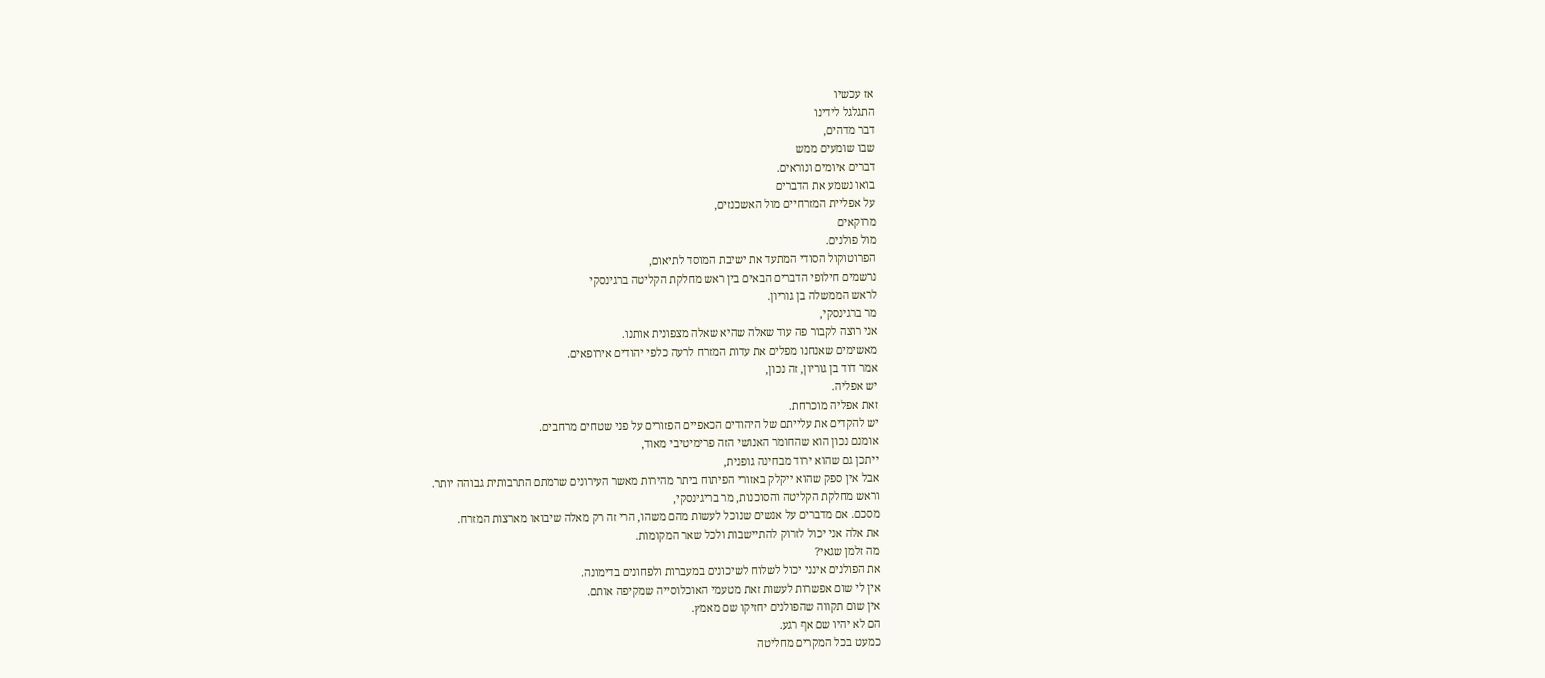אז עכשיו
התגלגל לידינו
דבר מדהים,
שבו שומעים ממש
דברים איומים ונוראים.
בואו נשמע את הדברים
על אפליית המזרחיים מול האשכנזים,
מרוקאים
מול פולנים.
הפרוטוקול הסודי המתעד את ישיבת המוסד לתיאום,
נרשמים חילופי הדברים הבאים בין ראש מחלקת הקליטה ברגינסקי
לראש הממשלה בן גוריון.
מר ברגינסקי,
אני רוצה לקבור פה עוד שאלה שהיא שאלה מצפונית אותנו.
מאשימים שאנחנו מפלים את עדות המזרח לרעה כלפי יהודים אירופאים.
אמר דוד בן גוריון, זה נכון,
יש אפליה.
זאת אפליה מוכרחת.
יש להקדים את עלייתם של היהודים הכאפיים הפזורים על פני שטחים מרחבים.
אומנם נכון הוא שהחומר האנושי הזה פרימיטיבי מאוד,
ייתכן גם שהוא ירוד מבחינה גופנית,
אבל אין ספק שהוא ייקלק באזורי הפיתוח ביתר מהירות מאשר העירונים שרמתם התרבותית גבוהה יותר.
וראש מחלקת הקליטה והסוכנות, מר בריגינסקי,
מסכם. אם מדברים על אנשים שנוכל לעשות מהם משהו, הרי זה רק מאלה שיבואו מארצות המזרח.
את אלה אני יכול לזרוק להתיישבות ולכל שאר המקומות.
מה זלמן שגאי?
את הפולנים אינני יכול לשלוח לשיכונים במעברות ולפחונים בדימונה.
אין לי שום אפשרות לעשות זאת מטעמי האוכלוסייה שמקיפה אותם.
אין שום תקווה שהפולנים יחזיקו שם מאמץ.
הם לא יהיו שם אף רגע.
כמעט בכל המקרים מחליטה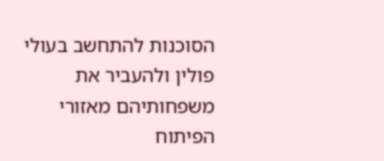הסוכנות להתחשב בעולי פולין ולהעביר את משפחותיהם מאזורי הפיתוח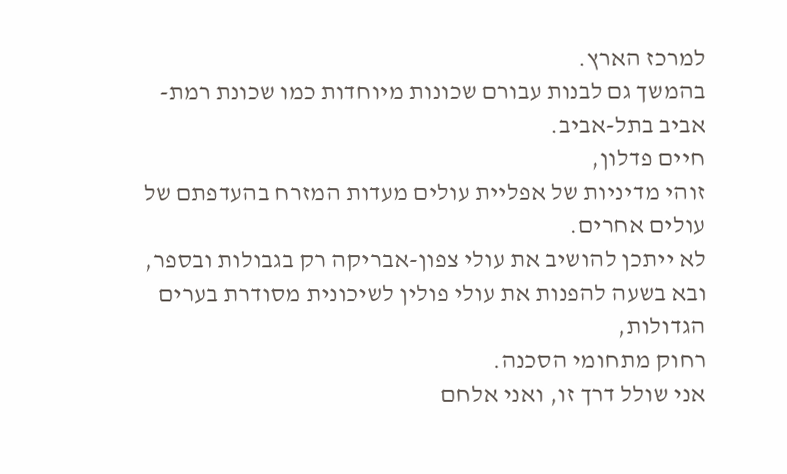למרכז הארץ.
בהמשך גם לבנות עבורם שכונות מיוחדות כמו שכונת רמת-אביב בתל-אביב.
חיים פדלון,
זוהי מדיניות של אפליית עולים מעדות המזרח בהעדפתם של עולים אחרים.
לא ייתכן להושיב את עולי צפון-אבריקה רק בגבולות ובספר,
ובא בשעה להפנות את עולי פולין לשיכונית מסודרת בערים הגדולות,
רחוק מתחומי הסכנה.
אני שולל דרך זו, ואני אלחם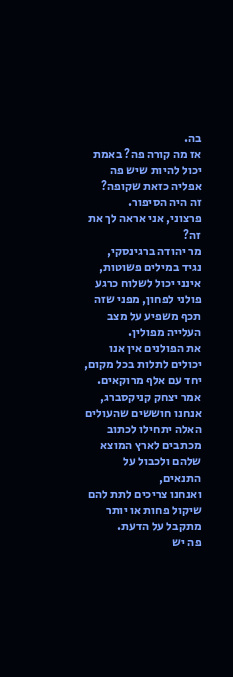בה.
אז מה קורה פה? באמת יכול להיות שיש פה אפליה כזאת שקופה?
זה היה הסיפור.
פרצוני, אני אראה לך את זה?
מר יהודה ברגינסקי,
נגיד במילים פשוטות, אינני יכול לשלוח כרגע פולני לפחון, מפני שזה תכף משפיע על מצב העלייה מפולין.
את הפולנים אין אנו יכולים לתלות בכל מקום, יחד עם אלף מרוקאים.
אמר יצחק קניקסברג,
אנחנו חוששים שהעולים האלה יתחילו לכתוב מכתבים לארץ המוצא שלהם ולכבול על התנאים,
ואנחנו צריכים לתת להם שיקול פחות או יותר מתקבל על הדעת.
פה יש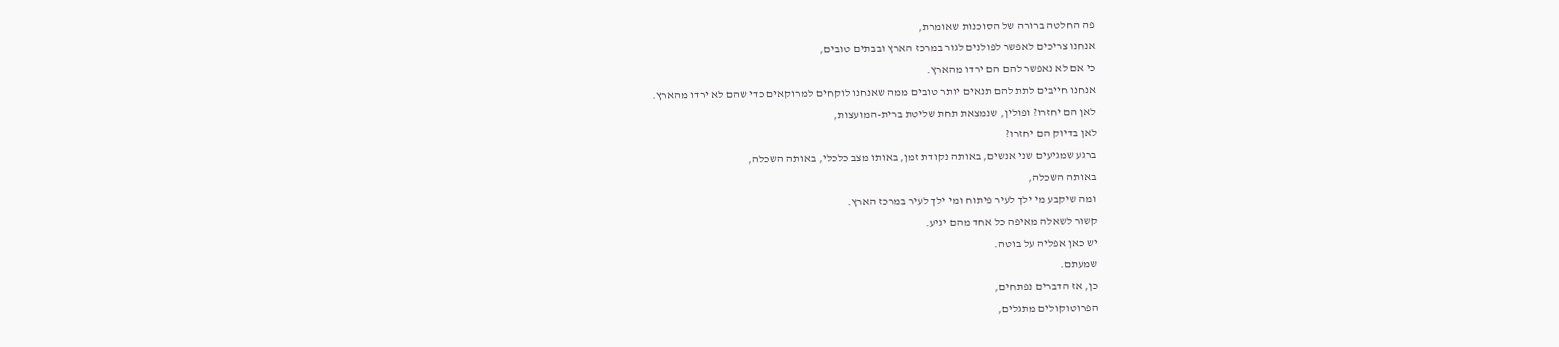פה החלטה ברורה של הסוכנות שאומרת,
אנחנו צריכים לאפשר לפולנים לגור במרכז הארץ ובבתים טובים,
כי אם לא נאפשר להם הם ירדו מהארץ.
אנחנו חייבים לתת להם תנאים יותר טובים ממה שאנחנו לוקחים למרוקאים כדי שהם לא ירדו מהארץ.
לאן הם יחזרו? ופולין, שנמצאת תחת שליטת ברית-המועצות,
לאן בדיוק הם יחזרו?
ברגע שמגיעים שני אנשים, באותה נקודת זמן, באותו מצב כלכלי, באותה השכלה,
באותה השכלה,
ומה שיקבע מי ילך לעיר פיתוח ומי ילך לעיר במרכז הארץ.
קשור לשאלה מאיפה כל אחד מהם יגיע.
יש כאן אפליה על בוטה.
שמעתם.
כן, אז הדברים נפתחים,
הפרוטוקולים מתגלים,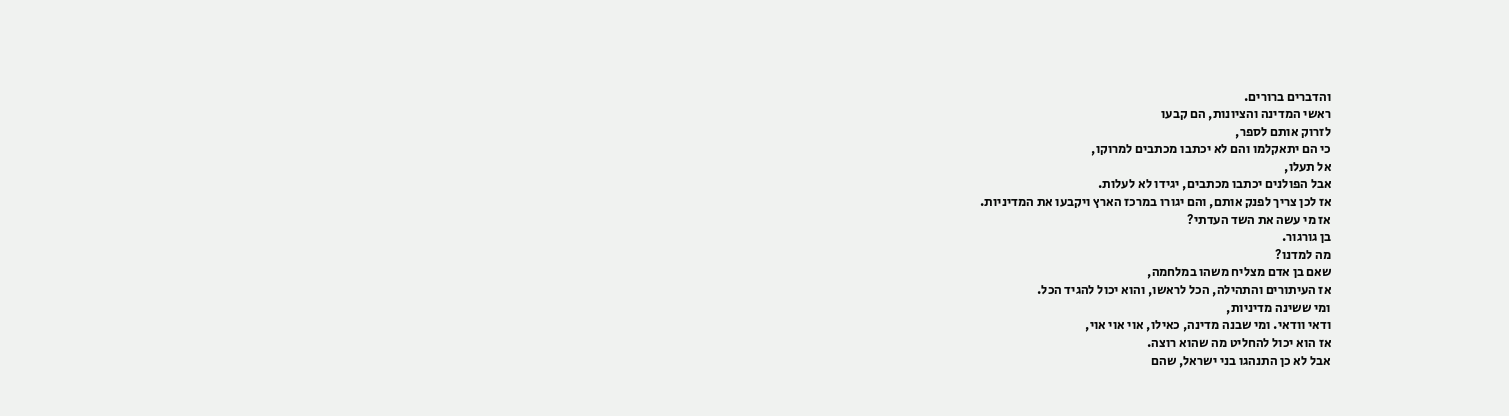והדברים ברורים.
ראשי המדינה והציונות, הם קבעו
לזרוק אותם לספר,
כי הם יתאקלמו והם לא יכתבו מכתבים למרוקו,
אל תעלו,
אבל הפולנים יכתבו מכתבים, יגידו לא לעלות.
אז לכן צריך לפנק אותם, והם יגורו במרכז הארץ ויקבעו את המדיניות.
אז מי עשה את השד העדתי?
בן גורגור.
מה למדנו?
שאם בן אדם מצליח משהו במלחמה,
אז העיתורים והתהילה, הכל לראשו, והוא יכול להגיד הכל.
ומי ששינה מדיניות,
ודאי וודאי. ומי שבנה מדינה, כאילו, אוי אוי אוי,
אז הוא יכול להחליט מה שהוא רוצה.
אבל לא כן התנהגו בני ישראל, שהם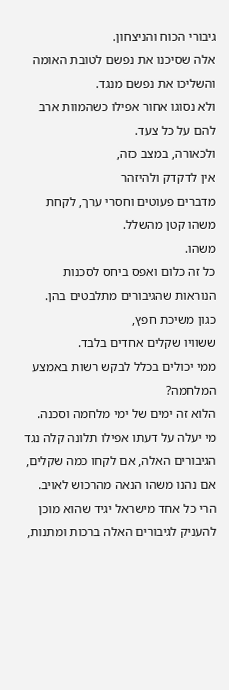גיבורי הכוח והניצחון.
אלה שסיכנו את נפשם לטובת האומה והשליכו את נפשם מנגד.
ולא נסוגו אחור אפילו כשהמוות ארב להם על כל צעד.
ולכאורה, במצב כזה,
אין לדקדק ולהיזהר
מדברים פעוטים וחסרי ערך, לקחת משהו קטן מהשלל.
משהו.
כל זה כלום ואפס ביחס לסכנות הנוראות שהגיבורים מתלבטים בהן.
כגון משיכת חפץ,
ששוויו שקלים אחדים בלבד.
ממי יכולים בכלל לבקש רשות באמצע המלחמה?
הלוא זה ימים של ימי מלחמה וסכנה.
מי יעלה על דעתו אפילו תלונה קלה נגד הגיבורים האלה, אם לקחו כמה שקלים,
אם נהנו משהו הנאה מהרכוש לאויב.
הרי כל אחד מישראל יגיד שהוא מוכן להעניק לגיבורים האלה ברכות ומתנות,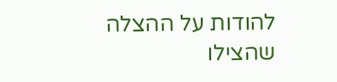להודות על ההצלה שהצילו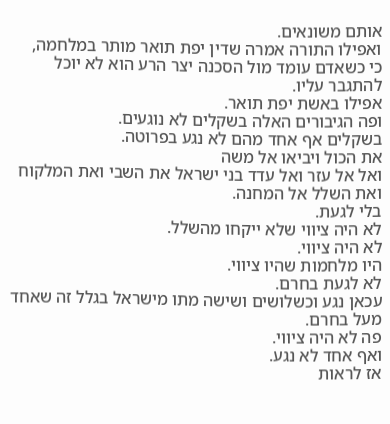אותם משונאים.
ואפילו התורה אמרה שדין יפת תואר מותר במלחמה,
כי כשאדם עומד מול הסכנה יצר הרע הוא לא יוכל להתגבר עליו.
אפילו באשת יפת תואר.
ופה הגיבורים האלה בשקלים לא נוגעים.
בשקלים אף אחד מהם לא נגע בפרוטה.
את הכול ויביאו אל משה
ואל אל עזר ואל עדד בני ישראל את השבי ואת המלקוח ואת השלל אל המחנה.
בלי לגעת.
לא היה ציווי שלא ייקחו מהשלל.
לא היה ציווי.
היו מלחמות שהיו ציווי.
לא לגעת בחרם.
עכאן נגע וכשלושים ושישה מתו מישראל בגלל זה שאחד
מעל בחרם.
פה לא היה ציווי.
ואף אחד לא נגע.
אז לראות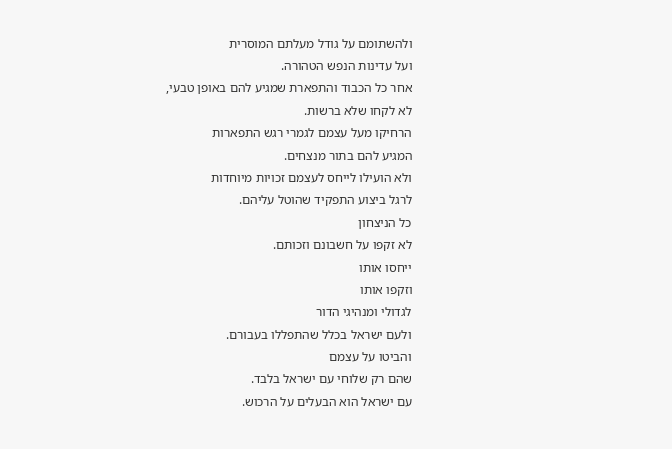ולהשתומם על גודל מעלתם המוסרית
ועל עדינות הנפש הטהורה.
אחר כל הכבוד והתפארת שמגיע להם באופן טבעי,
לא לקחו שלא ברשות.
הרחיקו מעל עצמם לגמרי רגש התפארות
המגיע להם בתור מנצחים.
ולא הועילו לייחס לעצמם זכויות מיוחדות
לרגל ביצוע התפקיד שהוטל עליהם.
כל הניצחון
לא זקפו על חשבונם וזכותם.
ייחסו אותו
וזקפו אותו
לגדולי ומנהיגי הדור
ולעם ישראל בכלל שהתפללו בעבורם.
והביטו על עצמם
שהם רק שלוחי עם ישראל בלבד.
עם ישראל הוא הבעלים על הרכוש.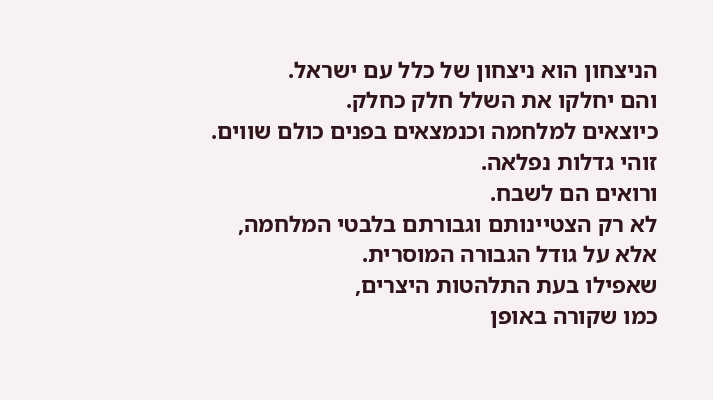הניצחון הוא ניצחון של כלל עם ישראל.
והם יחלקו את השלל חלק כחלק.
כיוצאים למלחמה וכנמצאים בפנים כולם שווים.
זוהי גדלות נפלאה.
ורואים הם לשבח.
לא רק הצטיינותם וגבורתם בלבטי המלחמה,
אלא על גודל הגבורה המוסרית.
שאפילו בעת התלהטות היצרים,
כמו שקורה באופן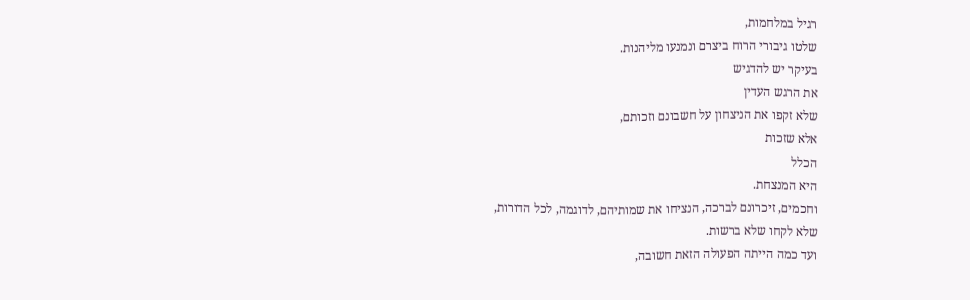רגיל במלחמות,
שלטו גיבורי הרוח ביצרם ונמנעו מליהנות.
בעיקר יש להדגיש
את הרגש העדין
שלא זקפו את הניצחון על חשבונם וזכותם,
אלא שזכות
הכלל
היא המנצחת.
וחכמים, זיכרונם לברכה, הנציחו את שמותיהם, לדוגמה, לכל הדורות,
שלא לקחו שלא ברשות.
ועד כמה הייתה הפעולה הזאת חשובה,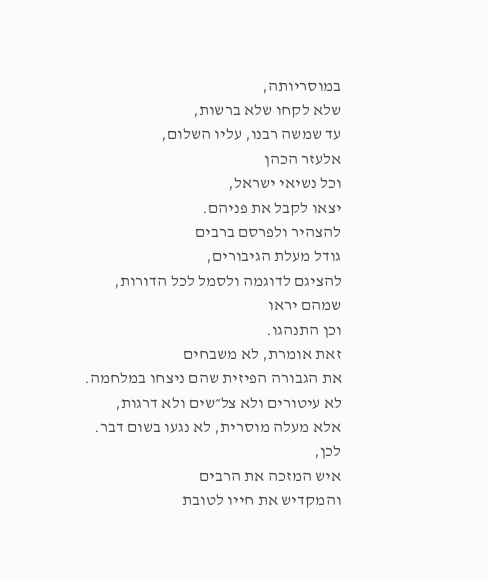במוסריותה,
שלא לקחו שלא ברשות,
עד שמשה רבנו, עליו השלום,
אלעזר הכהן
וכל נשיאי ישראל,
יצאו לקבל את פניהם.
להצהיר ולפרסם ברבים
גודל מעלת הגיבורים,
להציגם לדוגמה ולסמל לכל הדורות,
שמהם יראו
וכן התנהגו.
זאת אומרת, לא משבחים
את הגבורה הפיזית שהם ניצחו במלחמה.
לא עיטורים ולא צל״שים ולא דרגות,
אלא מעלה מוסרית, לא נגעו בשום דבר.
לכן,
איש המזכה את הרבים
והמקדיש את חייו לטובת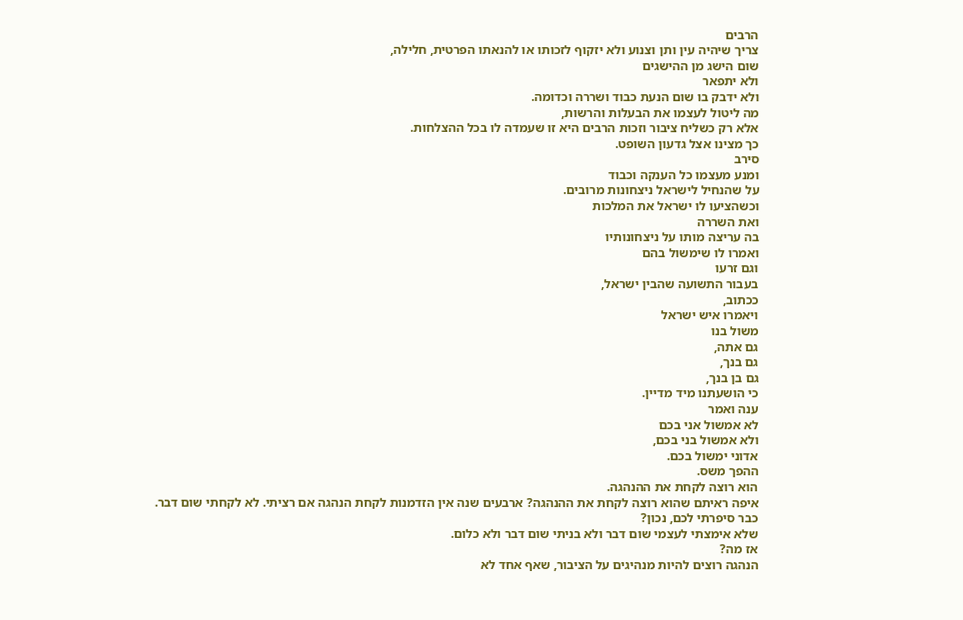הרבים
צריך שיהיה עין ותן וצנוע ולא יזקוף לזכותו או להנאתו הפרטית, חלילה,
שום הישג מן ההישגים
ולא יתפאר
ולא ידבק בו שום הנעת כבוד ושררה וכדומה.
מה ליטול לעצמו את הבעלות והרשות,
אלא רק כשליח ציבור וזכות הרבים היא זו שעמדה לו בכל ההצלחות.
כך מצינו אצל גדעון השופט.
סירב
ומנע מעצמו כל הענקה וכבוד
על שהנחיל לישראל ניצחונות מרובים.
וכשהציעו לו ישראל את המלכות
ואת השררה
בה עריצה מותו על ניצחונותיו
ואמרו לו שימשול בהם
וגם זרעו
בעבור התשועה שהבין ישראל,
ככתוב,
ויאמרו איש ישראל
משול בנו
גם אתה,
גם בנך,
גם בן בנך,
כי הושעתנו מיד מדיין.
ענה ואמר
לא אמשול אני בכם
ולא אמשול בני בכם,
אדוני ימשול בכם.
ההפך משס.
הוא רוצה לקחת את ההנהגה.
איפה ראיתם שהוא רוצה לקחת את ההנהגה? ארבעים שנה אין הזדמנות לקחת הנהגה אם רציתי. לא לקחתי שום דבר.
כבר סיפרתי לכם, נכון?
שלא אימצתי לעצמי שום דבר ולא בניתי שום דבר ולא כלום.
אז מה?
הנהגה רוצים להיות מנהיגים על הציבור, שאף אחד לא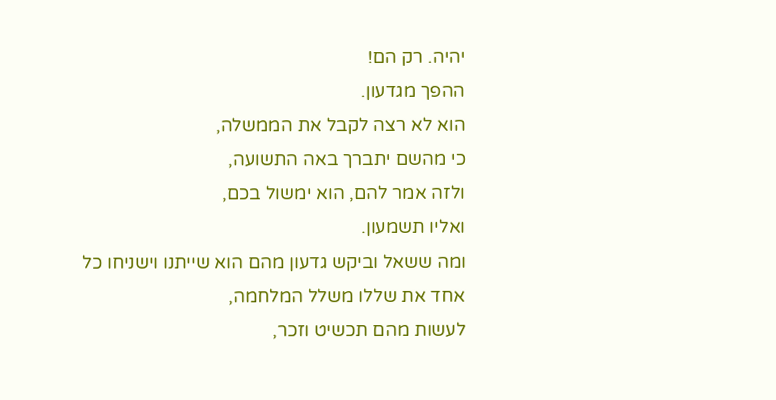יהיה. רק הם!
ההפך מגדעון.
הוא לא רצה לקבל את הממשלה,
כי מהשם יתברך באה התשועה,
ולזה אמר להם, הוא ימשול בכם,
ואליו תשמעון.
ומה ששאל וביקש גדעון מהם הוא שייתנו וישניחו כל אחד את שללו משלל המלחמה,
לעשות מהם תכשיט וזכר,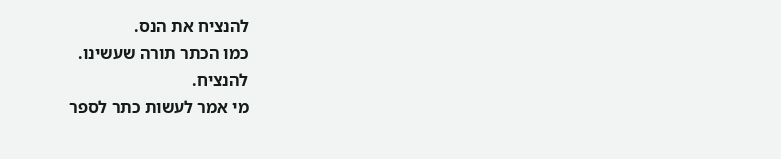להנציח את הנס.
כמו הכתר תורה שעשינו.
להנציח.
מי אמר לעשות כתר לספר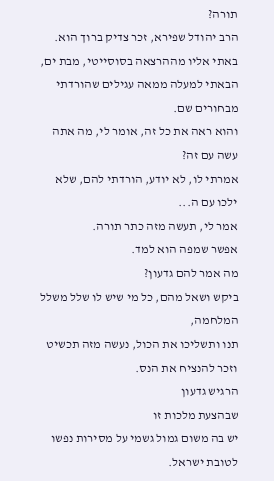תורה?
הרב יהודל שפירא, זכר צדיק ברוך הוא.
באתי אליו מההרצאה בסוסייטי, מבת ים, הבאתי למעלה ממאה עגילים שהורדתי מבחורים שם.
והוא ראה את כל זה, אומר לי, מה אתה עשה עם זה?
אמרתי לו, לא יודע, הורדתי להם, שלא ילכו עם ה...
אמר לי, תעשה מזה כתר תורה.
אפשר שמפה הוא למד.
מה אמר להם גדעון?
ביקש ושאל מהם, כל מי שיש לו שלל משלל המלחמה,
תנו ותשליכו את הכול, נעשה מזה תכשיט וזכר להנציח את הנס.
הרגיש גדעון
שבהצעת מלכות זו
יש בה משום גמול גשמי על מסירות נפשו לטובת ישראל.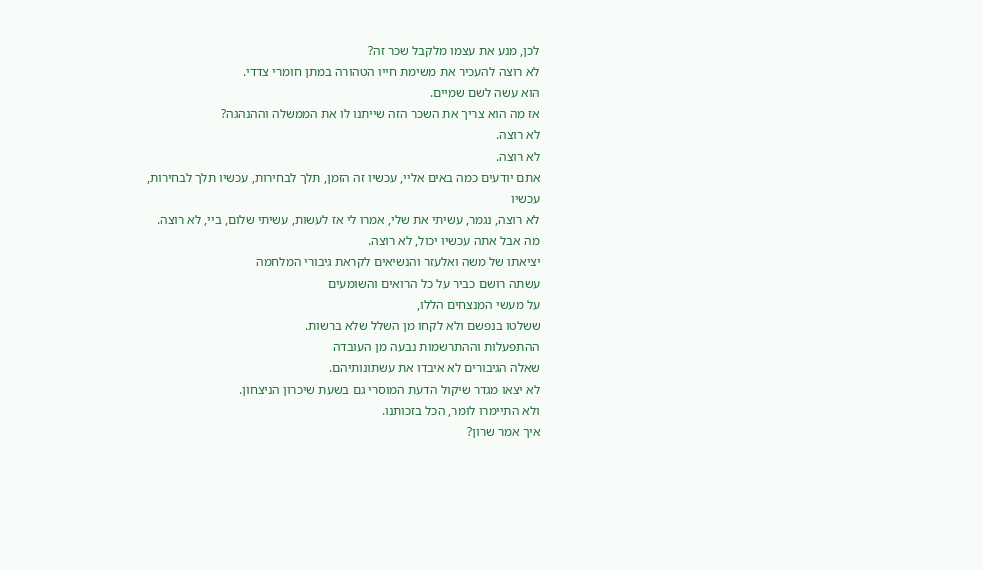לכן, מנע את עצמו מלקבל שכר זה?
לא רוצה להעכיר את משימת חייו הטהורה במתן חומרי צדדי.
הוא עשה לשם שמיים.
אז מה הוא צריך את השכר הזה שייתנו לו את הממשלה וההנהגה?
לא רוצה.
לא רוצה.
אתם יודעים כמה באים אליי, עכשיו זה הזמן, תלך לבחירות, עכשיו תלך לבחירות,
עכשיו
לא רוצה, נגמר, עשיתי את שלי, אמרו לי אז לעשות, עשיתי שלום, ביי, לא רוצה.
מה אבל אתה עכשיו יכול, לא רוצה.
יציאתו של משה ואלעזר והנשיאים לקראת גיבורי המלחמה
עשתה רושם כביר על כל הרואים והשומעים
על מעשי המנצחים הללו,
ששלטו בנפשם ולא לקחו מן השלל שלא ברשות.
ההתפעלות וההתרשמות נבעה מן העובדה
שאלה הגיבורים לא איבדו את עשתונותיהם.
לא יצאו מגדר שיקול הדעת המוסרי גם בשעת שיכרון הניצחון.
ולא התיימרו לומר, הכל בזכותנו.
איך אמר שרון?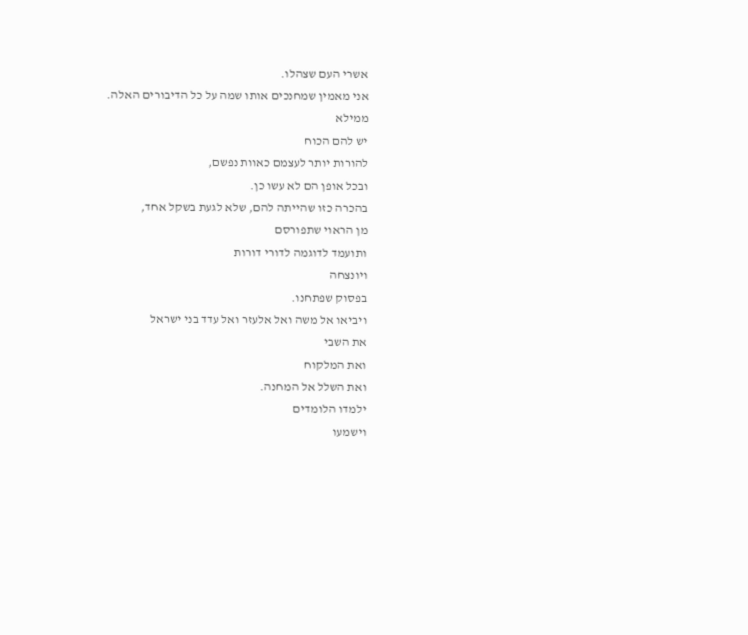אשרי העם שצהלו.
אני מאמין שמחנכים אותו שמה על כל הדיבורים האלה.
ממילא
יש להם הכוח
להורות יותר לעצמם כאוות נפשם,
ובכל אופן הם לא עשו כן.
בהכרה כזו שהייתה להם, שלא לגעת בשקל אחד,
מן הראוי שתפורסם
ותועמד לדוגמה לדורי דורות
ויונצחה
בפסוק שפתחנו.
ויביאו אל משה ואל אלעזר ואל עדד בני ישראל
את השבי
ואת המלקוח
ואת השלל אל המחנה.
ילמדו הלומדים
וישמעו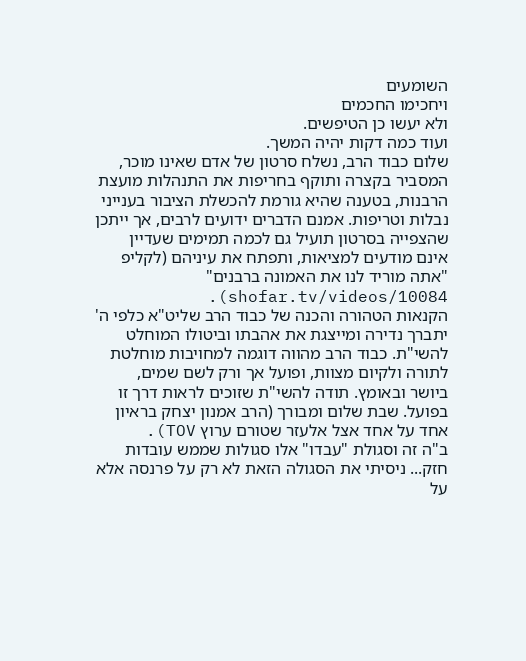השומעים
ויחכימו החכמים
ולא יעשו כן הטיפשים.
ועוד כמה דקות יהיה המשך.
שלום כבוד הרב, נשלח סרטון של אדם שאינו מוכר, המסביר בקצרה ותוקף בחריפות את התנהלות מועצת הרבנות, בטענה שהיא גורמת להכשלת הציבור בענייני נבלות וטריפות. אמנם הדברים ידועים לרבים, אך ייתכן שהצפייה בסרטון תועיל גם לכמה תמימים שעדיין אינם מודעים למציאות, ותפתח את עיניהם (לקליפ "אתה מוריד לנו את האמונה ברבנים" shofar.tv/videos/10084).
הקנאות הטהורה והכנה של כבוד הרב שליט"א כלפי ה' יתברך נדירה ומייצגת את אהבתו וביטולו המוחלט להשי"ת. כבוד הרב מהווה דוגמה למחויבות מוחלטת לתורה ולקיום מצוות, ופועל אך ורק לשם שמים, ביושר ובאומץ. תודה להשי"ת שזוכים לראות דרך זו בפועל. שבת שלום ומבורך (הרב אמנון יצחק בראיון אחד על אחד אצל אלעזר שטורם ערוץ TOV).
ב"ה זה וסגולת "עבדו" אלו סגולות שממש עובדות חזק... ניסיתי את הסגולה הזאת לא רק על פרנסה אלא על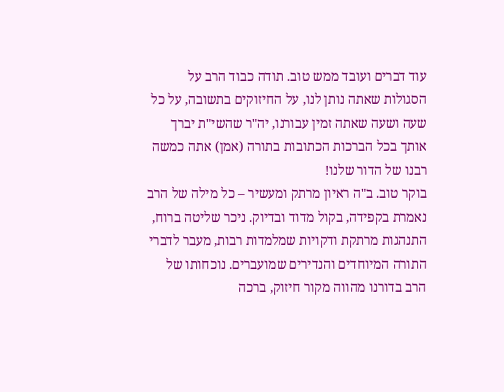עוד דברים ועובד ממש טוב. תודה כבוד הרב על הסגולות שאתה נותן לנו, על החיזוקים בתשובה, על כל שעה ושעה שאתה זמין עבורנו, יה"ר שהשי"ת יברך אותך בכל הברכות הכתובות בתורה (אמן) אתה כמשה רבנו של הדור שלנו!
בוקר טוב. ב"ה ראיון מרתק ומעשיר – כל מילה של הרב נאמרת בקפידה, בקול מדוד ובדיוק. ניכר שליטה ברוח, התנהגות מרתקת ודקויות שמלמדות רבות, מעבר לדברי התורה המיוחדים והנדירים שמועברים. נוכחותו של הרב בדורנו מהווה מקור חיזוק, ברכה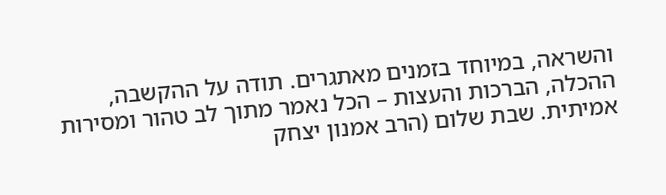והשראה, במיוחד בזמנים מאתגרים. תודה על ההקשבה, ההכלה, הברכות והעצות – הכל נאמר מתוך לב טהור ומסירות אמיתית. שבת שלום (הרב אמנון יצחק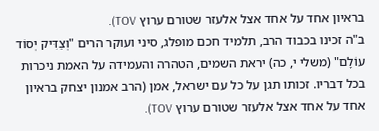בראיון אחד על אחד אצל אלעזר שטורם ערוץ TOV).
ב"ה זכינו בכבוד הרב, תלמיד חכם מופלג, סיני ועוקר הרים "וְצַדִּיק יְסוֹד עוֹלָם" (משלי י, כה) יראת השמים, הטהרה והעמידה על האמת ניכרות בכל דבריו. זכותו תגן על כל עם ישראל, אמן (הרב אמנון יצחק בראיון אחד על אחד אצל אלעזר שטורם ערוץ TOV).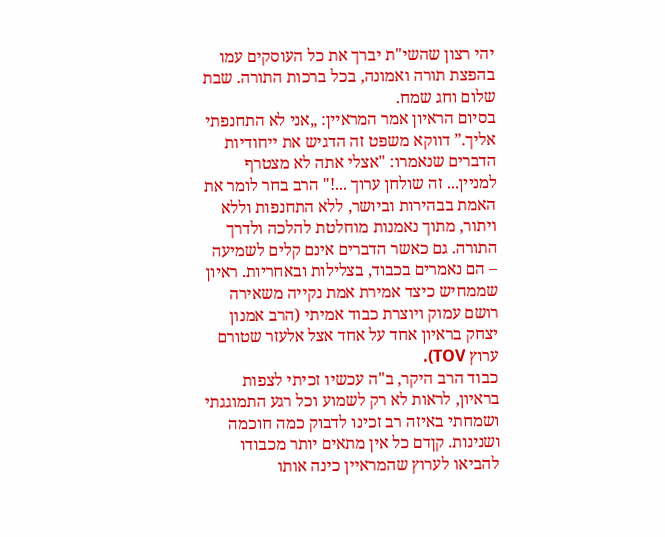יהי רצון שהשי"ת יברך את כל העוסקים עמו בהפצת תורה ואמונה, בכל ברכות התורה. שבת שלום וחג שמח.
בסיום הראיון אמר המראיין: „אני לא התחנפתי אליך.” דווקא משפט זה הדגיש את ייחודיות הדברים שנאמרו: "אצלי אתה לא מצטרף למניין... זה שולחן ערוך ...!" הרב בחר לומר את האמת בבהירות וביושר, ללא התחנפות וללא ויתור, מתוך נאמנות מוחלטת להלכה ולדרך התורה. גם כאשר הדברים אינם קלים לשמיעה – הם נאמרים בכבוד, בצלילות ובאחריות. ראיון שממחיש כיצד אמירת אמת נקייה משאירה רושם עמוק ויוצרת כבוד אמיתי (הרב אמנון יצחק בראיון אחד על אחד אצל אלעזר שטורם ערוץ TOV).
כבוד הרב היקר, ב"ה עכשיו זכיתי לצפות בראיון, לראות לא רק לשמוע וכל רגע התמוגגתי ושמחתי באיזה רב זכינו לדבוק כמה חוכמה ושנינות. קןדם כל אין מתאים יותר מכבודו להביאו לערוץ שהמראיין כינה אותו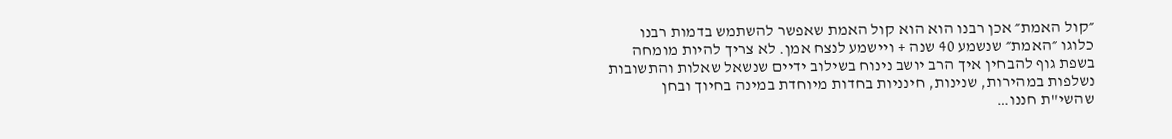״קול האמת״ אכן רבנו הוא הוא קול האמת שאפשר להשתמש בדמות רבנו כלוגו ״האמת״ שנשמע 40 שנה + ויישמע לנצח אמן. לא צריך להיות מומחה בשפת גוף להבחין איך הרב יושב נינוח בשילוב ידיים שנשאל שאלות והתשובות נשלפות במהירות, שנינות, חינניות בחדות מיוחדת במינה בחיוך ובחן שהשי"ת חננו…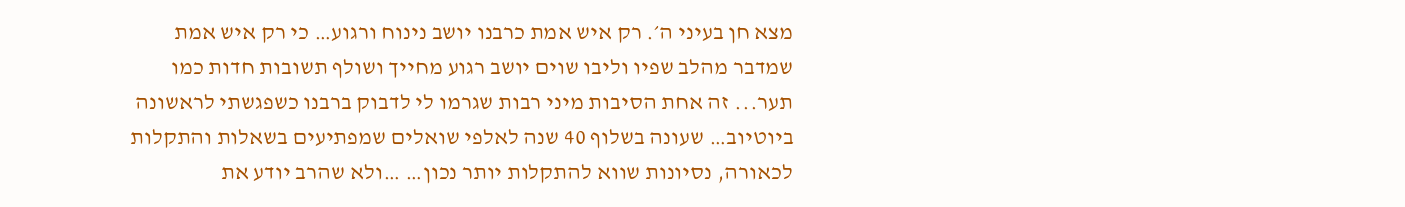מצא חן בעיני ה׳. רק איש אמת כרבנו יושב נינוח ורגוע… כי רק איש אמת שמדבר מהלב שפיו וליבו שוים יושב רגוע מחייך ושולף תשובות חדות כמו תער... זה אחת הסיבות מיני רבות שגרמו לי לדבוק ברבנו כשפגשתי לראשונה ביוטיוב… שעונה בשלוף 40 שנה לאלפי שואלים שמפתיעים בשאלות והתקלות לכאורה, נסיונות שווא להתקלות יותר נכון… …ולא שהרב יודע את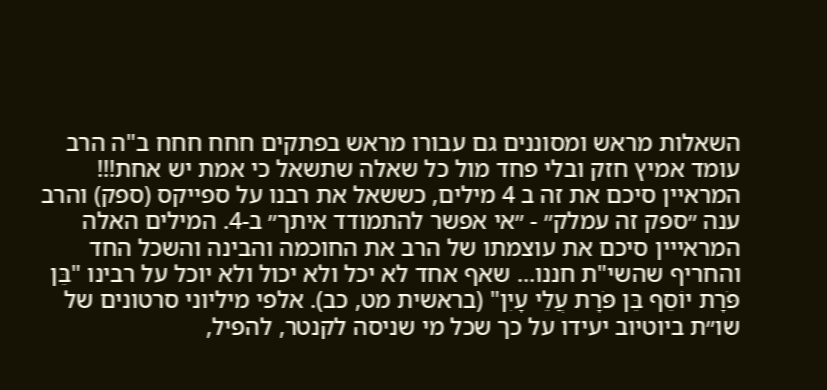השאלות מראש ומסוננים גם עבורו מראש בפתקים חחח חחח ב"ה הרב עומד אמיץ חזק ובלי פחד מול כל שאלה שתשאל כי אמת יש אחת!!! המראיין סיכם את זה ב 4 מילים, כששאל את רבנו על ספייקס (ספק) והרב ענה ״ספק זה עמלק״ - ״אי אפשר להתמודד איתך״ ב-4. המילים האלה המראייין סיכם את עוצמתו של הרב את החוכמה והבינה והשכל החד והחריף שהשי"ת חננו... שאף אחד לא יכל ולא יכול ולא יוכל על רבינו "בֵּן פֹּרָת יוֹסֵף בֵּן פֹּרָת עֲלֵי עָיִן" (בראשית מט, כב). אלפי מיליוני סרטונים של שו״ת ביוטיוב יעידו על כך שכל מי שניסה לקנטר, להפיל,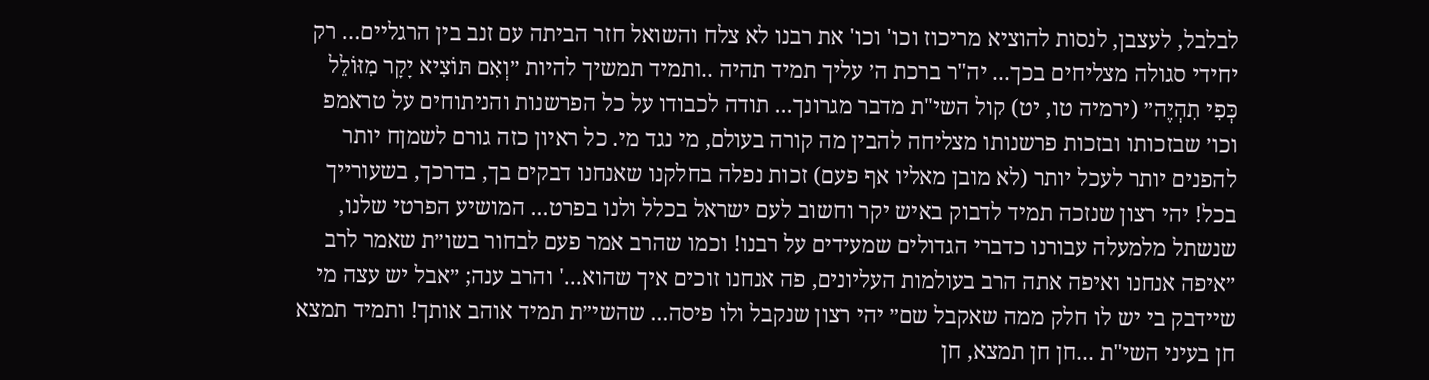לבלבל, לעצבן, לנסות להוציא מריכוז וכו' וכו' את רבנו לא צלח והשואל חזר הביתה עם זנב בין הרגליים… רק יחידי סגולה מצליחים בכך... יה"ר ברכת ה׳ עליך תמיד תהיה ..ותמיד תמשיך להיות ״וְאִם תּוֹצִיא יָקָר מִזּוֹלֵל כְּפִי תִהְיֶה״ (ירמיה טו, יט) קול השי"ת מדבר מגרונך... תודה לכבודו על כל הפרשנות והניתוחים על טראמפ וכו׳ שבזכותו ובזכות פרשנותו מצליחה להבין מה קורה בעולם, מי נגד מי. כל ראיון כזה גורם לשמןח יותר להפנים יותר לעכל יותר (לא מובן מאליו אף פעם) זכות נפלה בחלקנו שאנחנו דבקים בך, בדרכך, בשעורייך בכל! יהי רצון שנזכה תמיד לדבוק באיש יקר וחשוב לעם ישראל בכלל ולנו בפרט... המושיע הפרטי שלנו, שנשתל מלמעלה עבורנו כדברי הגדולים שמעידים על רבנו! וכמו שהרב אמר פעם לבחור בשו״ת שאמר לרב ״איפה אנחנו ואיפה אתה הרב בעולמות העליונים, פה אנחנו זוכים איך שהוא...' והרב ענה; ״אבל יש עצה מי שיידבק בי יש לו חלק ממה שאקבל שם״ יהי רצון שנקבל ולו פיסה... שהשי״ת תמיד אוהב אותך! ותמיד תמצא חן בעיני השי"ת ...חן חן תמצא, חן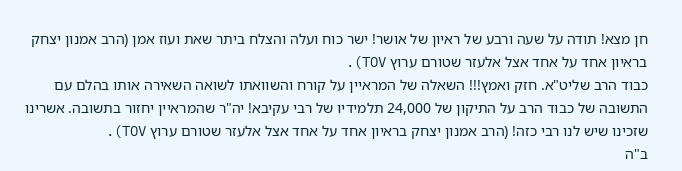חן מצא! תודה על שעה ורבע של ראיון של אושר! ישר כוח ועלה והצלח ביתר שאת ועוז אמן (הרב אמנון יצחק בראיון אחד על אחד אצל אלעזר שטורם ערוץ TOV).
כבוד הרב שליט"א. חזק ואמץ!!! השאלה של המראיין על קורח והשוואתו לשואה השאירה אותו בהלם עם התשובה של כבוד הרב על התיקון של 24,000 תלמידיו של רבי עקיבא! יה"ר שהמראיין יחזור בתשובה. אשרינו שזכינו שיש לנו רבי כזה! (הרב אמנון יצחק בראיון אחד על אחד אצל אלעזר שטורם ערוץ TOV).
ב"ה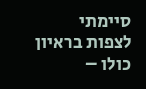סיימתי לצפות בראיון כולו –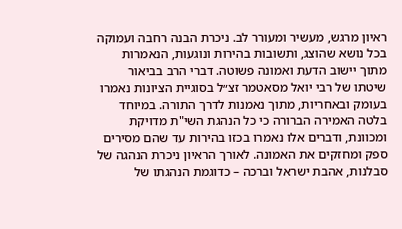ראיון מרגש, מעשיר ומעורר לב. ניכרת הבנה רחבה ועמוקה בכל נושא שהוצג, ותשובות בהירות ונוגעות, הנאמרות מתוך יישוב הדעת ואמונה פשוטה. דברי הרב בביאור שיטתו של רבי יואל מסאטמר זצ״ל בסוגיית הציונות נאמרו בעומק ובאחריות, מתוך נאמנות לדרך התורה. במיוחד בלטה האמירה הברורה כי כל הנהגת השי"ת מדויקת ומכוונת, ודברים אלו נאמרו בכזו בהירות עד שהם מסירים ספק ומחזקים את האמונה. לאורך הראיון ניכרת הנהגה של סבלנות, אהבת ישראל וברכה – כדוגמת הנהגתו של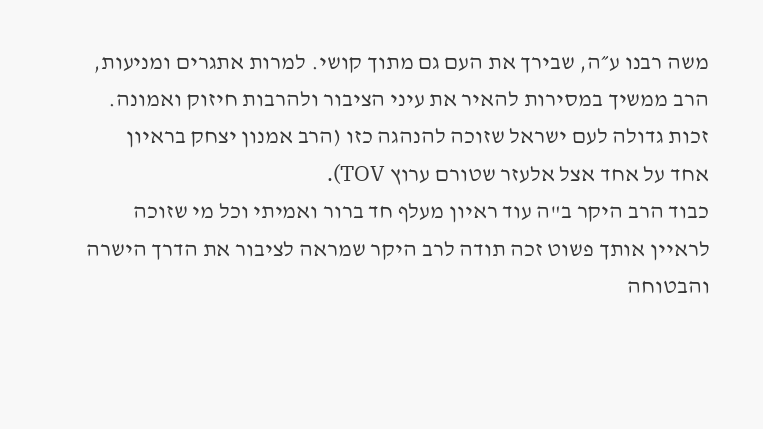משה רבנו ע״ה, שבירך את העם גם מתוך קושי. למרות אתגרים ומניעות, הרב ממשיך במסירות להאיר את עיני הציבור ולהרבות חיזוק ואמונה. זכות גדולה לעם ישראל שזוכה להנהגה כזו (הרב אמנון יצחק בראיון אחד על אחד אצל אלעזר שטורם ערוץ TOV).
כבוד הרב היקר ב"ה עוד ראיון מעלף חד ברור ואמיתי וכל מי שזוכה לראיין אותך פשוט זכה תודה לרב היקר שמראה לציבור את הדרך הישרה והבטוחה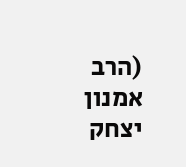(הרב אמנון יצחק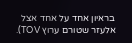בראיון אחד על אחד אצל אלעזר שטורם ערוץ TOV).